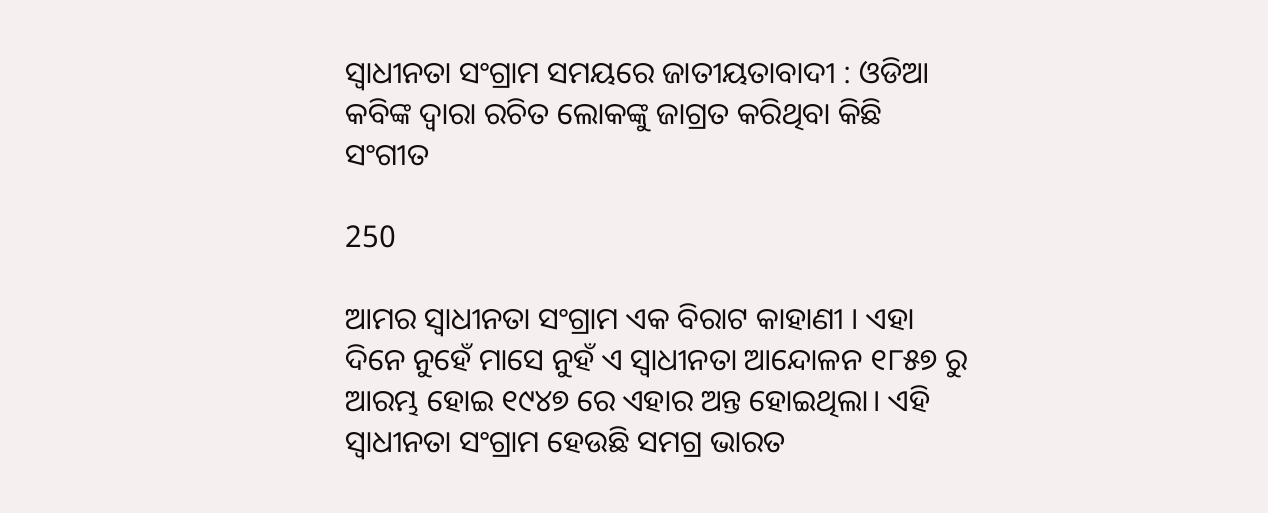ସ୍ୱାଧୀନତା ସଂଗ୍ରାମ ସମୟରେ ଜାତୀୟତାବାଦୀ : ଓଡିଆ କବିଙ୍କ ଦ୍ୱାରା ରଚିତ ଲୋକଙ୍କୁ ଜାଗ୍ରତ କରିଥିବା କିଛି ସଂଗୀତ

250

ଆମର ସ୍ୱାଧୀନତା ସଂଗ୍ରାମ ଏକ ବିରାଟ କାହାଣୀ । ଏହା ଦିନେ ନୁହେଁ ମାସେ ନୁହଁ ଏ ସ୍ୱାଧୀନତା ଆନ୍ଦୋଳନ ୧୮୫୭ ରୁ ଆରମ୍ଭ ହୋଇ ୧୯୪୭ ରେ ଏହାର ଅନ୍ତ ହୋଇଥିଲା। ଏହି ସ୍ୱାଧୀନତା ସଂଗ୍ରାମ ହେଉଛି ସମଗ୍ର ଭାରତ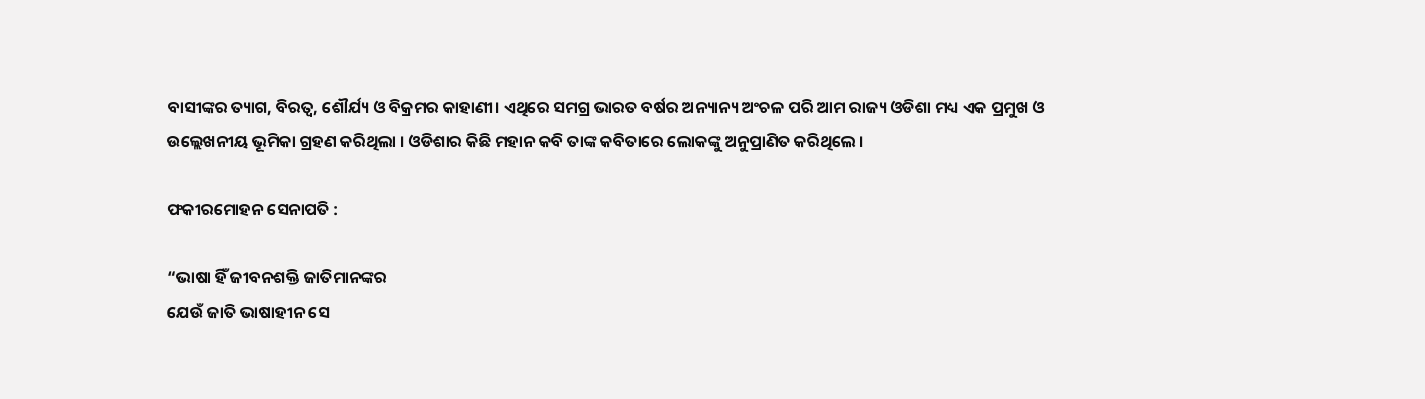ବାସୀଙ୍କର ତ୍ୟାଗ, ବିରତ୍ୱ, ଶୌର୍ଯ୍ୟ ଓ ବିକ୍ରମର କାହାଣୀ। ଏଥିରେ ସମଗ୍ର ଭାରତ ବର୍ଷର ଅନ୍ୟାନ୍ୟ ଅଂଚଳ ପରି ଆମ ରାଜ୍ୟ ଓଡିଶା ମଧ୍ୟ ଏକ ପ୍ରମୁଖ ଓ ଉଲ୍ଲେଖନୀୟ ଭୂମିକା ଗ୍ରହଣ କରିଥିଲା । ଓଡିଶାର କିଛି ମହାନ କବି ତାଙ୍କ କବିତାରେ ଲୋକଙ୍କୁ ଅନୁପ୍ରାଣିତ କରିଥିଲେ ।

ଫକୀରମୋହନ ସେନାପତି :

“ଭାଷା ହିଁ ଜୀବନଶକ୍ତି ଜାତିମାନଙ୍କର
ଯେଉଁ ଜାତି ଭାଷାହୀନ ସେ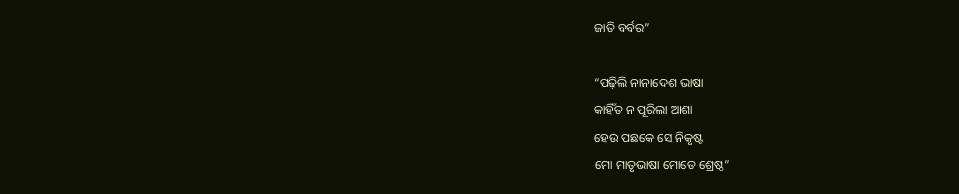ଜାତି ବର୍ବର”

“ପଢ଼ିଲି ନାନାଦେଶ ଭାଷା
କାହିଁତ ନ ପୂରିଲା ଆଶା
ହେଉ ପଛକେ ସେ ନିକୃଷ୍ଟ
ମୋ ମାତୃଭାଷା ମୋତେ ଶ୍ରେଷ୍ଠ”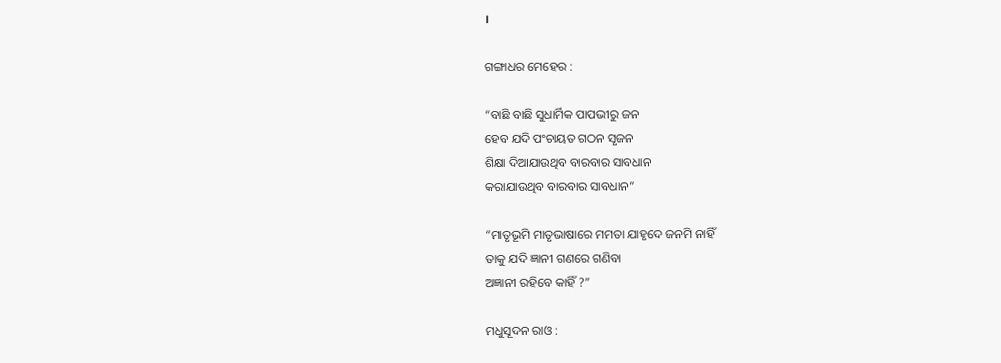।

ଗଙ୍ଗାଧର ମେହେର :

“ବାଛି ବାଛି ସୁଧାର୍ମିକ ପାପଭୀରୁ ଜନ
ହେବ ଯଦି ପଂଚାୟତ ଗଠନ ସୃଜନ
ଶିକ୍ଷା ଦିଆଯାଉଥିବ ବାରବାର ସାବଧାନ
କରାଯାଉଥିବ ବାରବାର ସାବଧାନ”

“ମାତୃଭୂମି ମାତୃଭାଷାରେ ମମତା ଯାହୃଦେ ଜନମି ନାହିଁ
ତାକୁ ଯଦି ଜ୍ଞାନୀ ଗଣରେ ଗଣିବା
ଅଜ୍ଞାନୀ ରହିବେ କାହିଁ ?”

ମଧୁସୂଦନ ରାଓ :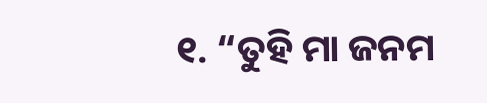୧. “ତୁହି ମା ଜନମ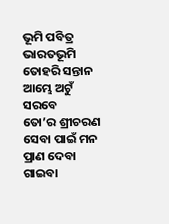ଭୂମି ପବିତ୍ର ଭାରତଭୂମି
ତୋହରି ସନ୍ତାନ ଆମ୍ଭେ ଅଟୁଁ ସରବେ
ତୋ’ର ଶ୍ରୀଚରଣ ସେବା ପାଇଁ ମନ ପ୍ରାଣ ଦେବା
ଗାଇବା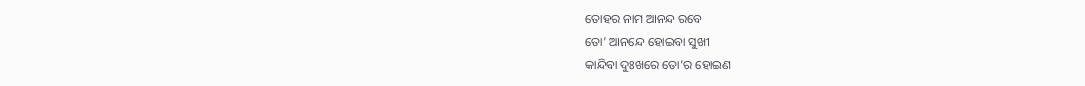ତୋହର ନାମ ଆନନ୍ଦ ରବେ
ତୋ’ ଆନନ୍ଦେ ହୋଇବା ସୁଖୀ
କାନ୍ଦିବା ଦୁଃଖରେ ତୋ’ର ହୋଇଣ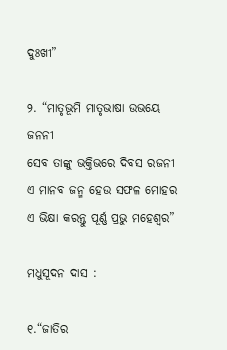ଦୁଃଖୀ”

୨. “ମାତୃଭୂମି ମାତୃଭାଷା ଉଭୟେ ଜନନୀ
ସେବ ତାଙ୍କୁ ଭକ୍ତିଭରେ ଦିବସ ରଜନୀ
ଏ ମାନବ ଜନ୍ମ ହେଉ ସଫଳ ମୋହର
ଏ ଭିକ୍ଷା କରନ୍ତୁ ପୂର୍ଣ୍ଣ ପ୍ରଭୁ ମହେଶ୍ୱର”

ମଧୁସୂଦନ ଦାସ :

୧.“ଜାତିର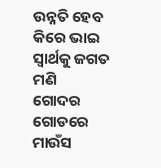ଉନ୍ନତି ହେବ କିରେ ଭାଇ ସ୍ୱାର୍ଥକୁ ଜଗତ ମଣି
ଗୋଦର ଗୋଡରେ ମାଉଁସ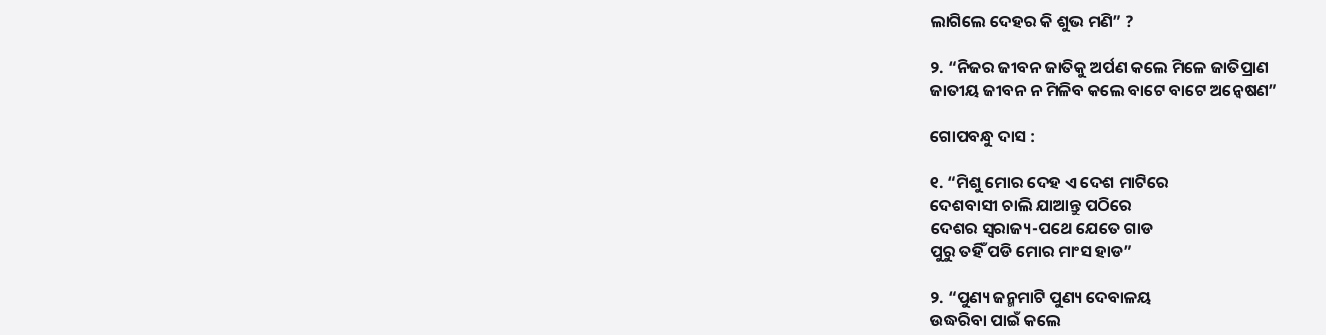ଲାଗିଲେ ଦେହର କି ଶୁଭ ମଣି” ?

୨. “ନିଜର ଜୀବନ ଜାତିକୁ ଅର୍ପଣ କଲେ ମିଳେ ଜାତିପ୍ରାଣ
ଜାତୀୟ ଜୀବନ ନ ମିଳିବ କଲେ ବାଟେ ବାଟେ ଅନ୍ୱେଷଣ”

ଗୋପବନ୍ଧୁ ଦାସ :

୧. “ମିଶୁ ମୋର ଦେହ ଏ ଦେଶ ମାଟିରେ
ଦେଶବାସୀ ଚାଲି ଯାଆନ୍ତୁ ପଠିରେ
ଦେଶର ସ୍ୱରାଜ୍ୟ-ପଥେ ଯେତେ ଗାଡ
ପୁରୁ ତହିଁ ପଡି ମୋର ମାଂସ ହାଡ”

୨. “ପୁଣ୍ୟ ଜନ୍ମମାଟି ପୁଣ୍ୟ ଦେବାଳୟ
ଉଦ୍ଧରିବା ପାଇଁ କଲେ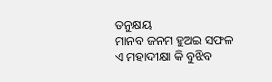ତନୁକ୍ଷୟ
ମାନବ ଜନମ ହୁଅଇ ସଫଳ
ଏ ମହାଦୀକ୍ଷା କି ବୁଝିବ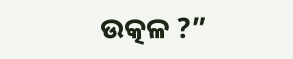ଉତ୍କଳ ?”